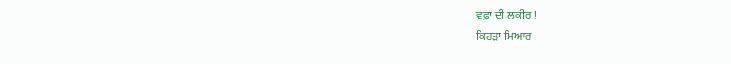ਵਫ਼ਾ ਦੀ ਲਕੀਰ !
ਕਿਹੜਾ ਮਿਆਰ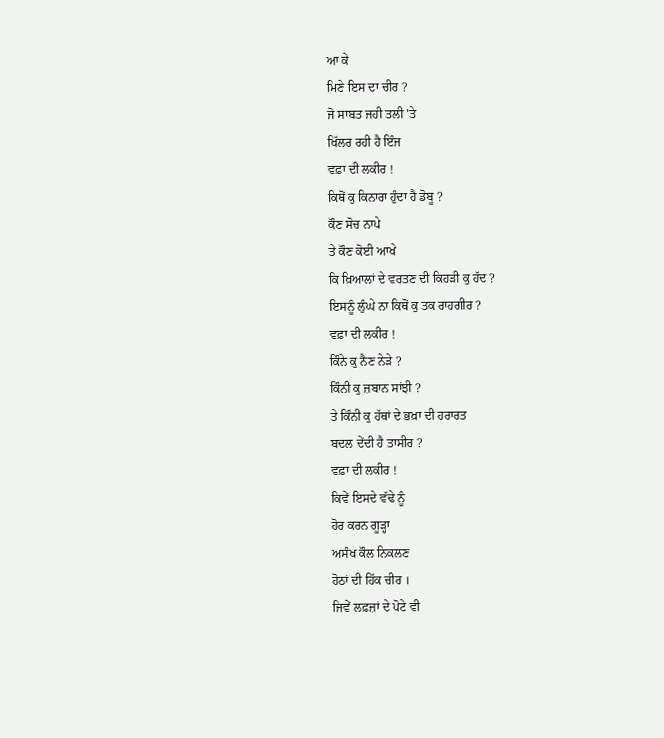ਆ ਕੇ
ਮਿਣੇ ਇਸ ਦਾ ਚੀਰ ?
ਜੋ ਸਾਬਤ ਜਹੀ ਤਲੀ 'ਤੇ
ਖਿੱਲਰ ਰਹੀ ਹੈ ਇੰਜ
ਵਫ਼ਾ ਦੀ ਲਕੀਰ !
ਕਿਥੋਂ ਕੁ ਕਿਨਾਰਾ ਹੁੰਦਾ ਹੈ ਡੋਬੂ ?
ਕੌਣ ਸੋਚ ਨਾਪੇ
ਤੇ ਕੌਣ ਕੋਈ ਆਖੇ
ਕਿ ਖ਼ਿਆਲਾਂ ਦੇ ਵਰਤਣ ਦੀ ਕਿਹੜੀ ਕੁ ਹੱਦ ?
ਇਸਨੂੰ ਲੁੰਘੇ ਨਾ ਕਿਥੋਂ ਕੁ ਤਕ ਰਾਹਗੀਰ ?
ਵਫ਼ਾ ਦੀ ਲਕੀਰ !
ਕਿੰਨੇ ਕੁ ਨੈਣ ਨੇੜੇ ?
ਕਿੰਨੀ ਕੁ ਜ਼ਬਾਨ ਸਾਂਝੀ ?
ਤੇ ਕਿੰਨੀ ਕੁ ਹੱਥਾਂ ਦੇ ਭਖ਼ਾ ਦੀ ਹਰਾਰਤ
ਬਦਲ ਦੇਂਦੀ ਹੈ ਤਾਸੀਰ ?
ਵਫ਼ਾ ਦੀ ਲਕੀਰ !
ਕਿਵੇਂ ਇਸਦੇ ਵੱਢੇ ਨੂੰ
ਹੋਰ ਕਰਨ ਗੂੜ੍ਹਾ
ਅਸੰਖ ਕੌਲ ਨਿਕਲਣ
ਹੋਠਾਂ ਦੀ ਹਿੱਕ ਚੀਰ ।
ਜਿਵੇਂ ਲਫ਼ਜ਼ਾਂ ਦੇ ਪੋਟੇ ਵੀ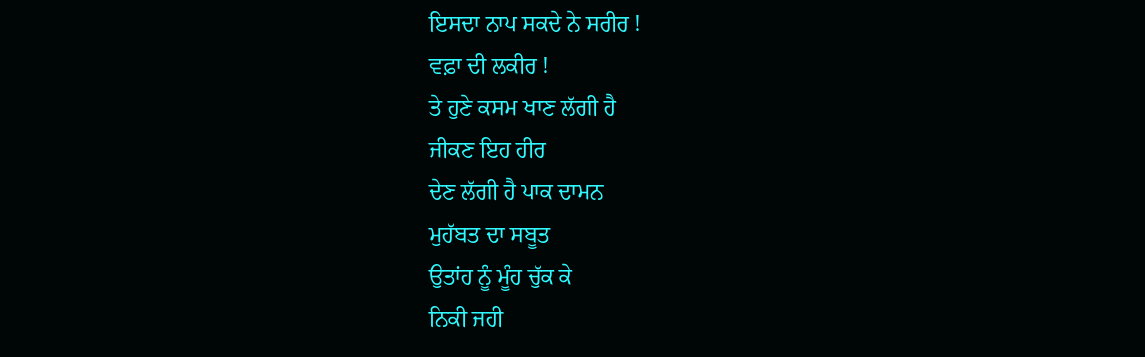ਇਸਦਾ ਨਾਪ ਸਕਦੇ ਨੇ ਸਰੀਰ !
ਵਫ਼ਾ ਦੀ ਲਕੀਰ !
ਤੇ ਹੁਣੇ ਕਸਮ ਖਾਣ ਲੱਗੀ ਹੈ
ਜੀਕਣ ਇਹ ਹੀਰ
ਦੇਣ ਲੱਗੀ ਹੈ ਪਾਕ ਦਾਮਨ
ਮੁਹੱਬਤ ਦਾ ਸਬੂਤ
ਉਤਾਂਹ ਨੂੰ ਮੂੰਹ ਚੁੱਕ ਕੇ
ਨਿਕੀ ਜਹੀ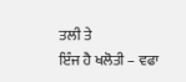ਤਲੀ ਤੇ
ਇੰਜ ਹੈ ਖਲੋਤੀ – ਵਫਾ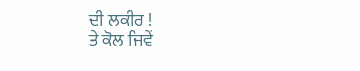ਦੀ ਲਕੀਰ !
ਤੇ ਕੋਲ ਜਿਵੇਂ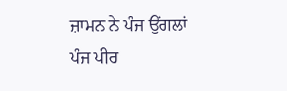ਜ਼ਾਮਨ ਨੇ ਪੰਜ ਉਂਗਲਾਂ
ਪੰਜ ਪੀਰ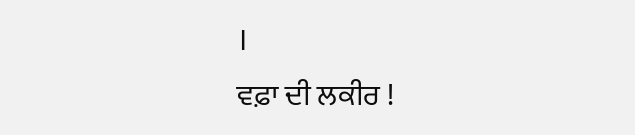।
ਵਫ਼ਾ ਦੀ ਲਕੀਰ !